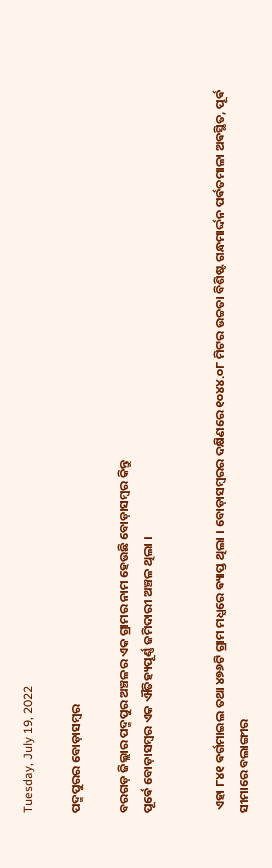Tuesday, July 19, 2022

ପଦ୍ମପୁରର ବୋଡ଼ାସମ୍ବର

ବରଗଡ଼ ଜିଲ୍ଲାର ପଦ୍ମପୁର ଅଞ୍ଚଳର ଏକ ଗ୍ରାମର ନାମ ହେଉଛି ବୋଡ଼ାସମ୍ବର କିନ୍ତୁ
ପୂର୍ଵେ ବୋଡ଼ାସମ୍ବର ଏକ ଐତିହ୍ୟପୂର୍ଣ୍ଣ ଜମିଦାରୀ ଅଞ୍ଚଳ ଥିଲା ।


 ଏହା ୮୪୧ ଵର୍ଗମାଇଲ ତଥା ୪୭୬ଟି ଗ୍ରାମ ମଧ୍ଯରେ ଵ୍ୟାପ୍ତ ଥିଲା । ବୋଡ଼ାସମ୍ବରର ଦକ୍ଷିଣରେ ୧୦୪୪.୦୮ ମିଟର ଉଚ୍ଚତା ବିଶିଷ୍ଟ ଗନ୍ଧମାର୍ଦ୍ଦନ ପର୍ଵତମାଳା ଅଵସ୍ଥିତ, ପୂର୍ଵ ସୀମାରେ ବଲାଙ୍ଗୀର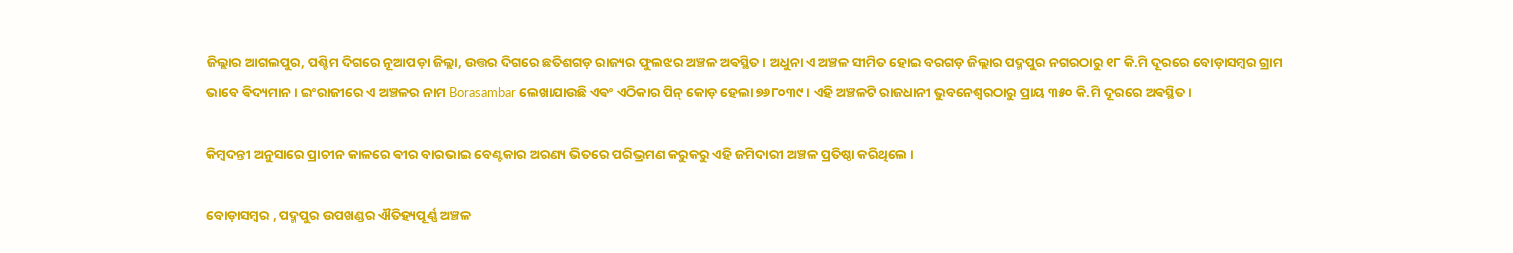ଜିଲ୍ଲାର ଆଗଲପୁର, ପଶ୍ଚିମ ଦିଗରେ ନୂଆପଡ଼ା ଜିଲ୍ଲା, ଉତ୍ତର ଦିଗରେ ଛତିଶଗଡ଼ ରାଜ୍ୟର ଫୁଲଝର ଅଞ୍ଚଳ ଅଵସ୍ଥିତ । ଅଧୁନା ଏ ଅଞ୍ଚଳ ସୀମିତ ହୋଇ ବରଗଡ଼ ଜିଲ୍ଲାର ପଦ୍ମପୁର ନଗରଠାରୁ ୧୮ କି.ମି ଦୂରରେ ବୋଡ଼ାସମ୍ବର ଗ୍ରାମ ଭାବେ ଵିଦ୍ୟମାନ । ଇଂରାଜୀରେ ଏ ଅଞ୍ଚଳର ନାମ Borasambar ଲେଖାଯାଉଛି ଏଵଂ ଏଠିକାର ପିନ୍ କୋଡ଼ ହେଲା ୭୬୮୦୩୯ । ଏହି ଅଞ୍ଚଳଟି ରାଜଧାନୀ ଭୁବନେଶ୍ଵରଠାରୁ ପ୍ରାୟ ୩୫୦ କି.ମି ଦୂରରେ ଅଵସ୍ଥିତ।

କିମ୍ବଦନ୍ତୀ ଅନୁସାରେ ପ୍ରାଚୀନ କାଳରେ ଵୀର ବାରଭାଇ ବେଣ୍ଟକାର ଅରଣ୍ୟ ଭିତରେ ପରିଭ୍ରମଣ କରୁକରୁ ଏହି ଜମିଦାରୀ ଅଞ୍ଚଳ ପ୍ରତିଷ୍ଠା କରିଥିଲେ ।

ବୋଡ଼ାସମ୍ବର , ପଦ୍ମପୁର ଉପଖଣ୍ଡର ଐତିହ୍ୟପୂର୍ଣ୍ଣ ଅଞ୍ଚଳ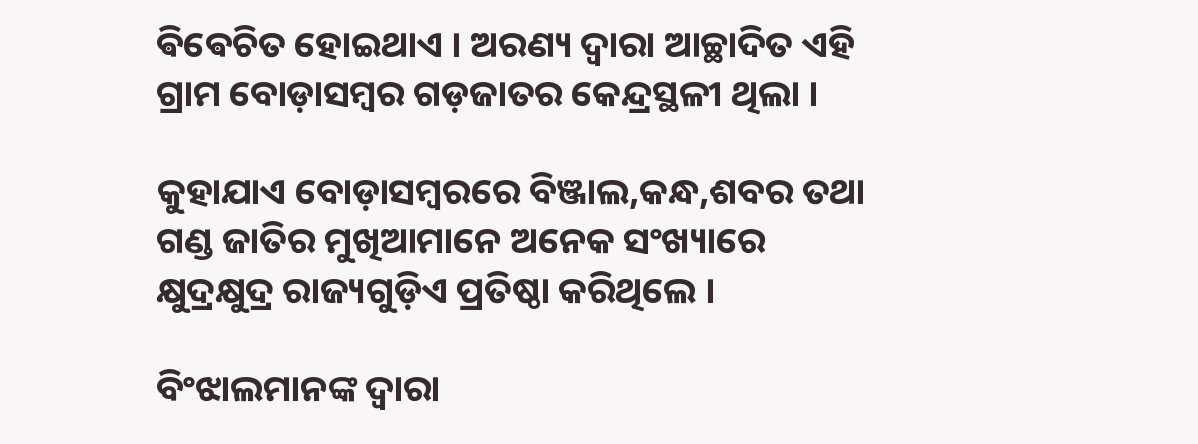ଵିଵେଚିତ ହୋଇଥାଏ । ଅରଣ୍ୟ ଦ୍ୱାରା ଆଚ୍ଛାଦିତ ଏହି ଗ୍ରାମ ବୋଡ଼ାସମ୍ବର ଗଡ଼ଜାତର କେନ୍ଦ୍ରସ୍ଥଳୀ ଥିଲା ।

କୁହାଯାଏ ବୋଡ଼ାସମ୍ବରରେ ବିଞ୍ଜାଲ,କନ୍ଧ,ଶବର ତଥା ଗଣ୍ଡ ଜାତିର ମୁଖିଆମାନେ ଅନେକ ସଂଖ୍ୟାରେ କ୍ଷୁଦ୍ରକ୍ଷୁଦ୍ର ରାଜ୍ୟଗୁଡ଼ିଏ ପ୍ରତିଷ୍ଠା କରିଥିଲେ ।

ବିଂଝାଲମାନଙ୍କ ଦ୍ଵାରା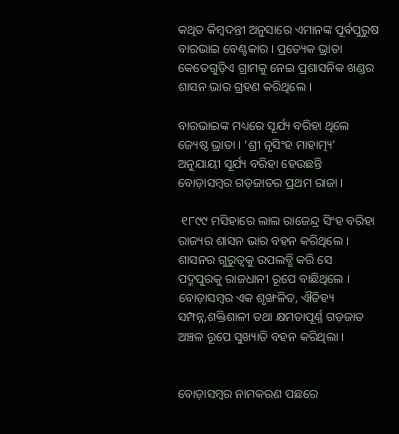କଥିତ କିମ୍ବଦନ୍ତୀ ଅନୁସାରେ ଏମାନଙ୍କ ପୂର୍ଵପୁରୁଷ ବାରଭାଇ ବେଣ୍ଟକାର । ପ୍ରତ୍ୟେକ ଭ୍ରାତା କେତେଗୁଡ଼ିଏ ଗ୍ରାମକୁ ନେଇ ପ୍ରଶାସନିକ ଖଣ୍ଡର ଶାସନ ଭାର ଗ୍ରହଣ କରିଥିଲେ ।

ବାରଭାଇଙ୍କ ମଧ୍ୟରେ ସୂର୍ଯ୍ୟ ବରିହା ଥିଲେ ଜ୍ୟେଷ୍ଠ ଭ୍ରାତା । ‘ଶ୍ରୀ ନୃସିଂହ ମାହାତ୍ମ୍ୟ’ ଅନୁଯାୟୀ ସୂର୍ଯ୍ୟ ବରିହା ହେଉଛନ୍ତି ବୋଡ଼ାସମ୍ବର ଗଡ଼ଜାତର ପ୍ରଥମ ରାଜା ।

 ୧୮୯୯ ମସିହାରେ ଲାଲ ରାଜେନ୍ଦ୍ର ସିଂହ ବରିହା ରାଜ୍ୟର ଶାସନ ଭାର ବହନ କରିଥିଲେ । ଶାସନର ଗୁରୁତ୍ଵକୁ ଉପଲବ୍ଧି କରି ସେ ପଦ୍ମପୁରକୁ ରାଜଧାନୀ ରୂପେ ବାଛିଥିଲେ । ବୋଡ଼ାସମ୍ବର ଏକ ଶୃଙ୍ଖଳିତ, ଐତିହ୍ୟ ସମ୍ପନ୍ନ,ଶକ୍ତିଶାଳୀ ତଥା କ୍ଷମତାପୂର୍ଣ୍ଣ ଗଡ଼ଜାତ ଅଞ୍ଚଳ ରୂପେ ସୁଖ୍ୟାତି ବହନ କରିଥିଲା ।


ବୋଡ଼ାସମ୍ବର ନାମକରଣ ପଛରେ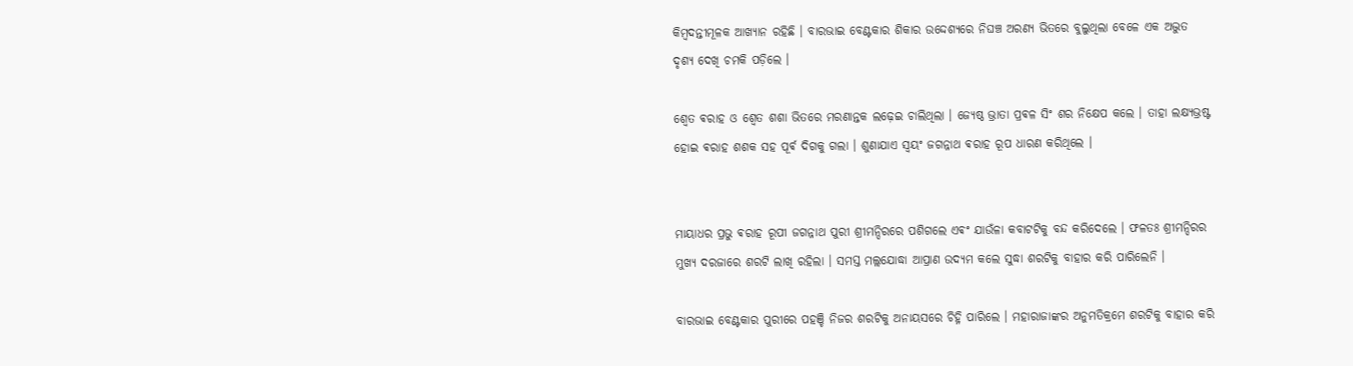କିମ୍ବଦନ୍ତୀମୂଳକ ଆଖ୍ୟାନ ରହିଛି । ବାରଭାଇ ବେଣ୍ଟକାର ଶିକାର ଉଦ୍ଦେଶ୍ୟରେ ନିଘଞ୍ଚ ଅରଣ୍ୟ ଭିତରେ ବୁଲୁଥିଲା ବେଳେ ଏକ ଅଦ୍ଭୁତ ଦୃଶ୍ୟ ଦେଖି ଚମକି ପଡ଼ିଲେ ।

ଶ୍ଵେତ ଵରାହ ଓ ଶ୍ଵେତ ଶଶା ଭିତରେ ମରଣାନ୍ତକ ଲଢ଼େଇ ଚାଲିଥିଲା । ଜ୍ୟେଷ୍ଠ ଭ୍ରାତା ପ୍ରଵଳ ସିଂ ଶର ନିକ୍ଷେପ କଲେ । ତାହା ଲକ୍ଷ୍ୟଭ୍ରଷ୍ଟ ହୋଇ ଵରାହ ଶଶକ ସହ ପୂର୍ଵ ଦିଗକୁ ଗଲା । ଶୁଣାଯାଏ ସ୍ଵୟଂ ଜଗନ୍ନାଥ ଵରାହ ରୂପ ଧାରଣ କରିଥିଲେ ।


ମାୟାଧର ପ୍ରଭୁ ଵରାହ ରୂପୀ ଜଗନ୍ନାଥ ପୁରୀ ଶ୍ରୀମନ୍ଦିରରେ ପଶିଗଲେ ଏଵଂ ଯାଉଁଳା କବାଟଟିକୁ ବନ୍ଦ କରିଦେଲେ । ଫଳତଃ ଶ୍ରୀମନ୍ଦିରର ମୁଖ୍ୟ ଦରଜାରେ ଶରଟି ଲାଖି ରହିଲା । ସମସ୍ତ ମଲ୍ଲଯୋଦ୍ଧା ଆପ୍ରାଣ ଉଦ୍ୟମ କଲେ ସୁଦ୍ଧା ଶରଟିକୁ ବାହାର କରି ପାରିଲେନି ।

ବାରଭାଇ ବେଣ୍ଟକାର ପୁରୀରେ ପହଞ୍ଚି ନିଜର ଶରଟିକୁ ଅନାୟସରେ ଚିହ୍ନି ପାରିଲେ । ମହାରାଜାଙ୍କର ଅନୁମତିକ୍ରମେ ଶରଟିକୁ ବାହାର କରି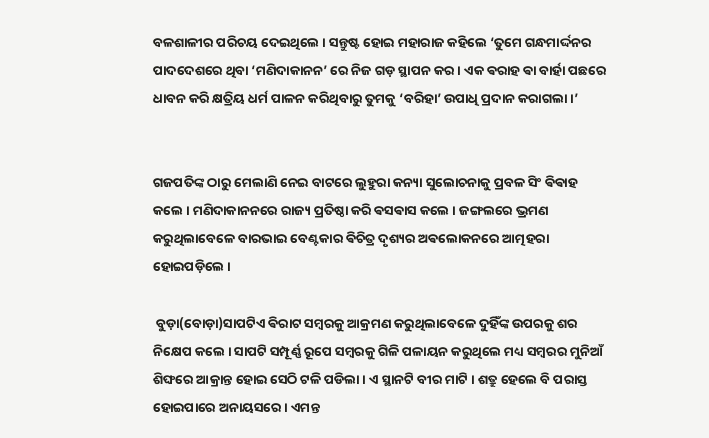ବଳଶାଳୀର ପରିଚୟ ଦେଇଥିଲେ । ସନ୍ତୁଷ୍ଟ ହୋଇ ମହାରାଜ କହିଲେ ‘ତୁମେ ଗନ୍ଧମାର୍ଦ୍ଦନର ପାଦଦେଶରେ ଥିବା ‘ମଣିଦାକାନନ’ ରେ ନିଜ ଗଡ଼ ସ୍ଥାପନ କର । ଏକ ଵରାହ ଵା ବାର୍ହା ପଛରେ ଧାବନ କରି କ୍ଷତ୍ରିୟ ଧର୍ମ ପାଳନ କରିଥିବାରୁ ତୁମକୁ ‘ବରିହା’ ଉପାଧି ପ୍ରଦାନ କରାଗଲା ।’


ଗଜପତିଙ୍କ ଠାରୁ ମେଲାଣି ନେଇ ବାଟରେ ଲୁହୁରା କନ୍ୟା ସୁଲୋଚନାକୁ ପ୍ରବଳ ସିଂ ଵିଵାହ କଲେ । ମଣିଦାକାନନରେ ରାଜ୍ୟ ପ୍ରତିଷ୍ଠା କରି ଵସଵାସ କଲେ । ଜଙ୍ଗଲରେ ଭ୍ରମଣ କରୁଥିଲାବେଳେ ବାରଭାଇ ବେଣ୍ଟକାର ଵିଚିତ୍ର ଦୃଶ୍ୟର ଅଵଲୋକନରେ ଆତ୍ମହରା ହୋଇପଡ଼ିଲେ ।

 ବୁଡ଼ା(ବୋଡ଼ା)ସାପଟିଏ ଵିରାଟ ସମ୍ବରକୁ ଆକ୍ରମଣ କରୁଥିଲାବେଳେ ଦୁହିଁଙ୍କ ଉପରକୁ ଶର ନିକ୍ଷେପ କଲେ । ସାପଟି ସମ୍ପୂର୍ଣ୍ଣ ରୂପେ ସମ୍ବରକୁ ଗିଳି ପଳାୟନ କରୁଥିଲେ ମଧ୍ୟ ସମ୍ବରର ମୁନିଆଁ ଶିଙ୍ଘରେ ଆକ୍ରାନ୍ତ ହୋଇ ସେଠି ଟଳି ପଡିଲା । ଏ ସ୍ଥାନଟି ବୀର ମାଟି । ଶତ୍ରୁ ହେଲେ ବି ପରାସ୍ତ ହୋଇପାରେ ଅନାୟସରେ । ଏମନ୍ତ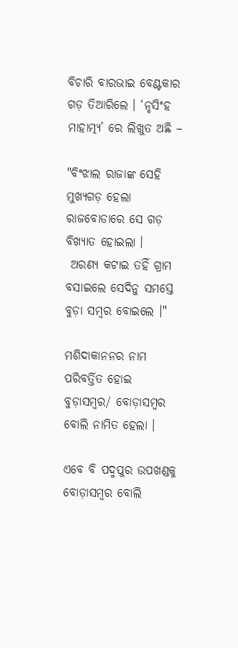ବିଚାରି ବାରଭାଇ ବେଣ୍ଟକାର ଗଡ଼ ତିଆରିଲେ । ‘ନୃସିଂହ ମାହାତ୍ମ୍ୟ’ ରେ ଲିଖୁତ ଅଛି –

"ବିଂଝାଲ ରାଜାଙ୍କ ସେହି ମୁଖ୍ୟଗଡ଼ ହେଲା ରାଜବୋଡାରେ ସେ ଗଡ଼ ବିଖ୍ୟାତ ହୋଇଲା ।
 ଅରଣ୍ୟ କଟାଇ ତହିଁ ଗ୍ରାମ ବସାଇଲେ ସେଦିନୁ ସମସ୍ତେ ବୁଡ଼ା ସମ୍ବର ବୋଇଲେ ।"

ମଶିଦାକାନନର ନାମ ପରିବର୍ତ୍ତିତ ହୋଇ ବୁଡ଼ାସମ୍ବର/ ବୋଡ଼ାସମ୍ବର ବୋଲି ନାମିତ ହେଲା ।

ଏବେ ବି ପଦ୍ମପୁର ଉପଖଣ୍ଡକୁ ବୋଡ଼ାସମ୍ବର ବୋଲି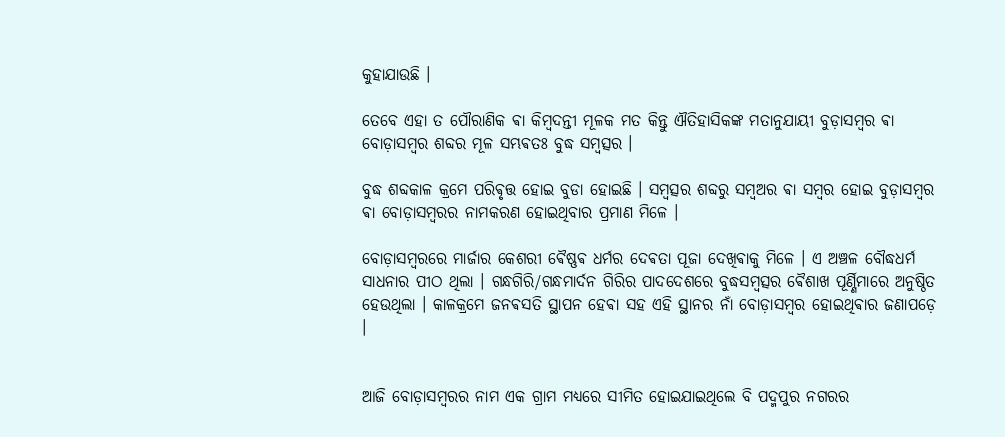କୁହାଯାଉଛି ।

ତେବେ ଏହା ତ ପୌରାଣିକ ଵା କିମ୍ବଦନ୍ତୀ ମୂଳକ ମତ କିନ୍ତୁ ଐତିହାସିକଙ୍କ ମତାନୁଯାୟୀ ବୁଡ଼ାସମ୍ବର ଵା ବୋଡ଼ାସମ୍ବର ଶବ୍ଦର ମୂଳ ସମ୍ଭଵତଃ ବୁଦ୍ଧ ସମ୍ବତ୍ସର ।

ବୁଦ୍ଧ ଶବ୍ଦକାଳ କ୍ରମେ ପରିଵୃତ୍ତ ହୋଇ ବୁଡା ହୋଇଛି । ସମ୍ବତ୍ସର ଶବ୍ଦରୁ ସମ୍ବଅର ଵା ସମ୍ବର ହୋଇ ବୁଡ଼ାସମ୍ବର ଵା ବୋଡ଼ାସମ୍ବରର ନାମକରଣ ହୋଇଥିବାର ପ୍ରମାଣ ମିଳେ ।

ବୋଡ଼ାସମ୍ବରରେ ମାର୍ଜାର କେଶରୀ ଵୈଷ୍ଣଵ ଧର୍ମର ଦେଵତା ପୂଜା ଦେଖିଵାକୁ ମିଳେ । ଏ ଅଞ୍ଚଳ ବୌଦ୍ଧଧର୍ମ ସାଧନାର ପୀଠ ଥିଲା । ଗନ୍ଧଗିରି/ଗନ୍ଧମାର୍ଦନ ଗିରିର ପାଦଦେଶରେ ବୁଦ୍ଧସମ୍ବତ୍ସର ଵୈଶାଖ ପୂର୍ଣ୍ଣିମାରେ ଅନୁଷ୍ଠିତ ହେଉଥିଲା । କାଳକ୍ରମେ ଜନଵସତି ସ୍ଥାପନ ହେଵା ସହ ଏହି ସ୍ଥାନର ନାଁ ବୋଡ଼ାସମ୍ବର ହୋଇଥିଵାର ଜଣାପଡ଼େ ।


ଆଜି ବୋଡ଼ାସମ୍ବରର ନାମ ଏକ ଗ୍ରାମ ମଧ୍ୟରେ ସୀମିତ ହୋଇଯାଇଥିଲେ ବି ପଦ୍ମପୁର ନଗରର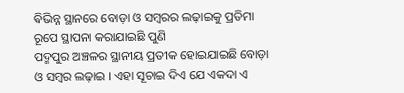ଵିଭିନ୍ନ ସ୍ଥାନରେ ବୋଡ଼ା ଓ ସମ୍ବରର ଲଢ଼ାଇକୁ ପ୍ରତିମା ରୂପେ ସ୍ଥାପନା କରାଯାଇଛି ପୁଣି
ପଦ୍ମପୁର ଅଞ୍ଚଳର ସ୍ଥାନୀୟ ପ୍ରତୀକ ହୋଇଯାଇଛି ବୋଡ଼ା ଓ ସମ୍ବର ଲଢ଼ାଇ । ଏହା ସୂଚାଇ ଦିଏ ଯେ ଏକଦା ଏ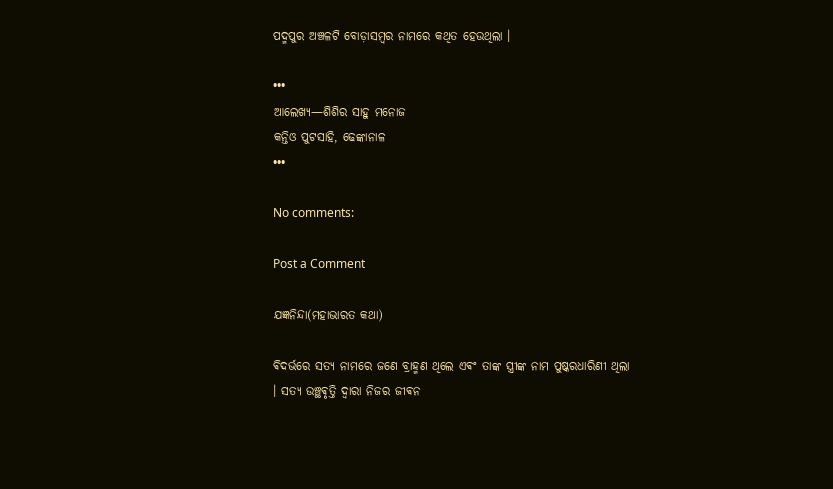ପଦ୍ମପୁର ଅଞ୍ଚଳଟି ବୋଡ଼ାସମ୍ବର ନାମରେ କଥିତ ହେଉଥିଲା ।

•••
ଆଲେଖ୍ୟ—ଶିଶିର ସାହୁ ମନୋଜ
କନ୍ତିଓ ପୁଟସାହି, ଢେଙ୍କାନାଳ
•••

No comments:

Post a Comment

ଯଜ୍ଞନିନ୍ଦା(ମହାଭାରତ କଥା)

ଵିଦର୍ଭରେ ସତ୍ୟ ନାମରେ ଜଣେ ବ୍ରାହ୍ମଣ ଥିଲେ ଏଵଂ ତାଙ୍କ ସ୍ତ୍ରୀଙ୍କ ନାମ ପୁଷ୍କରଧାରିଣୀ ଥିଲା । ସତ୍ୟ ଉଞ୍ଛଵୃତ୍ତି ଦ୍ଵାରା ନିଜର ଜୀଵନ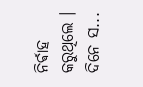ନିର୍ଵାହ କରୁଥିଲେ ‌। ଦିନେ ସ...